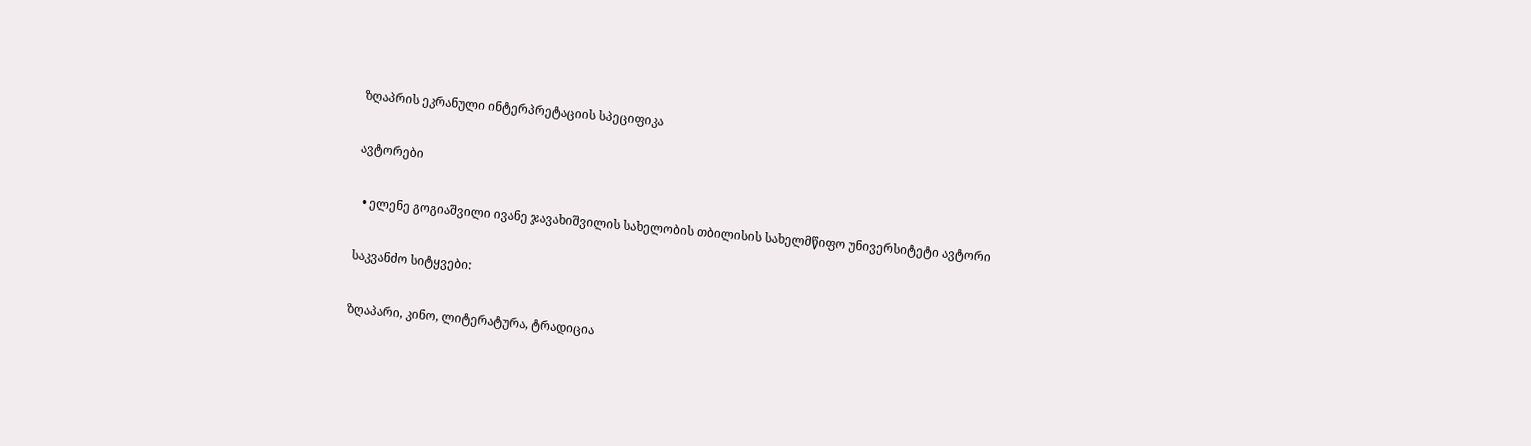ზღაპრის ეკრანული ინტერპრეტაციის სპეციფიკა

ავტორები

  • ელენე გოგიაშვილი ივანე ჯავახიშვილის სახელობის თბილისის სახელმწიფო უნივერსიტეტი ავტორი

საკვანძო სიტყვები:

ზღაპარი, კინო, ლიტერატურა, ტრადიცია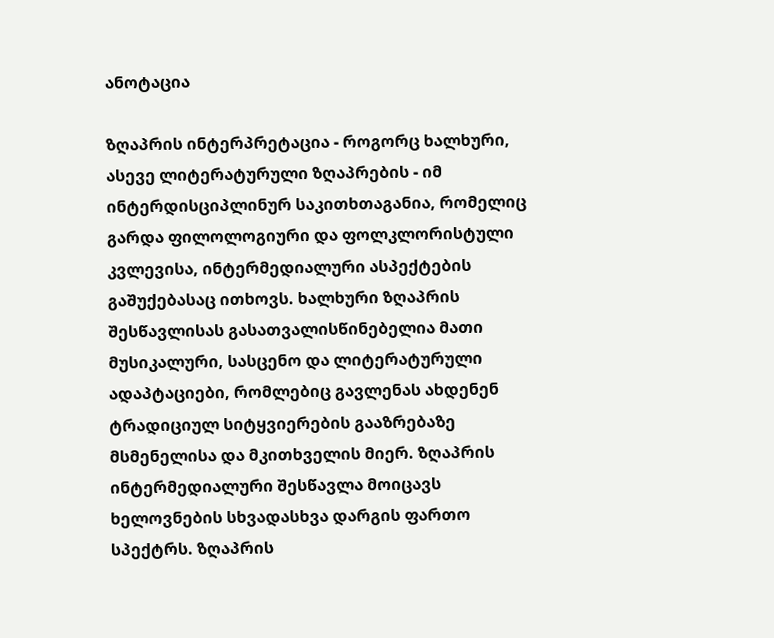ანოტაცია

ზღაპრის ინტერპრეტაცია - როგორც ხალხური, ასევე ლიტერატურული ზღაპრების - იმ ინტერდისციპლინურ საკითხთაგანია, რომელიც გარდა ფილოლოგიური და ფოლკლორისტული კვლევისა, ინტერმედიალური ასპექტების გაშუქებასაც ითხოვს. ხალხური ზღაპრის შესწავლისას გასათვალისწინებელია მათი მუსიკალური, სასცენო და ლიტერატურული ადაპტაციები, რომლებიც გავლენას ახდენენ ტრადიციულ სიტყვიერების გააზრებაზე მსმენელისა და მკითხველის მიერ. ზღაპრის ინტერმედიალური შესწავლა მოიცავს ხელოვნების სხვადასხვა დარგის ფართო სპექტრს. ზღაპრის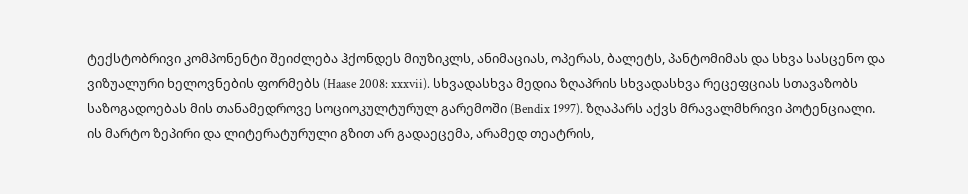ტექსტობრივი კომპონენტი შეიძლება ჰქონდეს მიუზიკლს, ანიმაციას, ოპერას, ბალეტს, პანტომიმას და სხვა სასცენო და ვიზუალური ხელოვნების ფორმებს (Haase 2008: xxxvii). სხვადასხვა მედია ზღაპრის სხვადასხვა რეცეფციას სთავაზობს საზოგადოებას მის თანამედროვე სოციოკულტურულ გარემოში (Bendix 1997). ზღაპარს აქვს მრავალმხრივი პოტენციალი. ის მარტო ზეპირი და ლიტერატურული გზით არ გადაეცემა, არამედ თეატრის,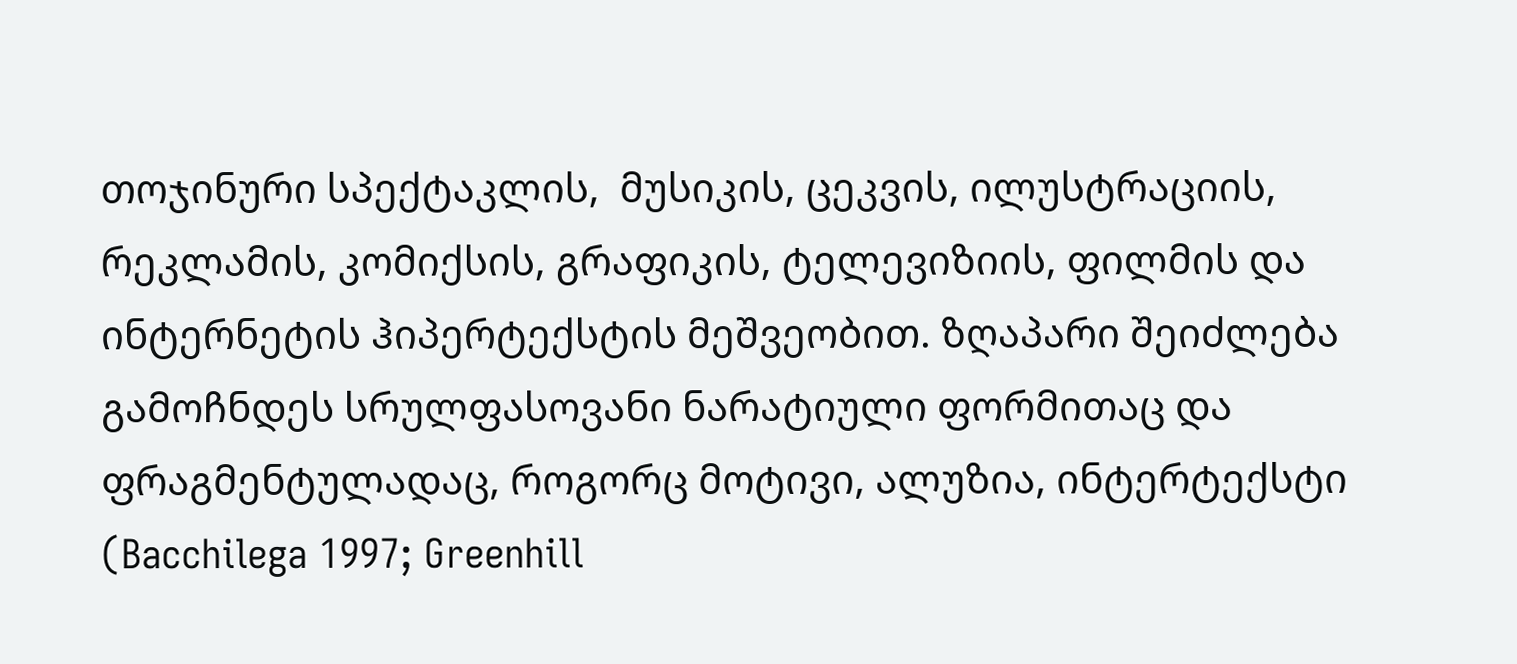თოჯინური სპექტაკლის,  მუსიკის, ცეკვის, ილუსტრაციის, რეკლამის, კომიქსის, გრაფიკის, ტელევიზიის, ფილმის და ინტერნეტის ჰიპერტექსტის მეშვეობით. ზღაპარი შეიძლება გამოჩნდეს სრულფასოვანი ნარატიული ფორმითაც და ფრაგმენტულადაც, როგორც მოტივი, ალუზია, ინტერტექსტი (Bacchilega 1997; Greenhill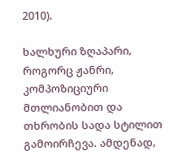2010).

ხალხური ზღაპარი, როგორც ჟანრი, კომპოზიციური მთლიანობით და თხრობის სადა სტილით გამოირჩევა. ამდენად,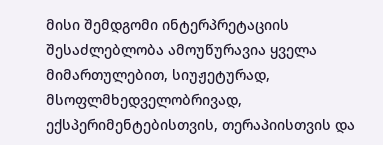მისი შემდგომი ინტერპრეტაციის შესაძლებლობა ამოუწურავია ყველა მიმართულებით, სიუჟეტურად, მსოფლმხედველობრივად, ექსპერიმენტებისთვის, თერაპიისთვის და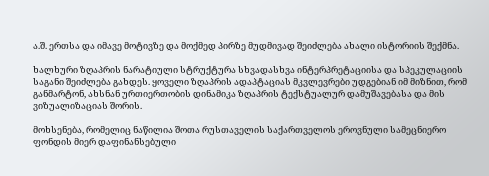ა.შ. ერთსა და იმავე მოტივზე და მოქმედ პირზე მუდმივად შეიძლება ახალი ისტორიის შექმნა.

ხალხური ზღაპრის ნარატიული სტრუქტურა სხვადასხვა ინტერპრეტაციისა და სპეკულაციის საგანი შეიძლება გახდეს. ყოველი ზღაპრის ადაპტაციას მკვლევრები უდგებიან იმ მიზნით, რომ  განმარტონ, ახსნან ურთიერთობის დინამიკა ზღაპრის ტექსტუალურ დამუშავებასა და მის ვიზუალიზაციას შორის.

მოხსენება, რომელიც ნაწილია შოთა რუსთაველის საქართველოს ეროვნული სამეცნიერო ფონდის მიერ დაფინანსებული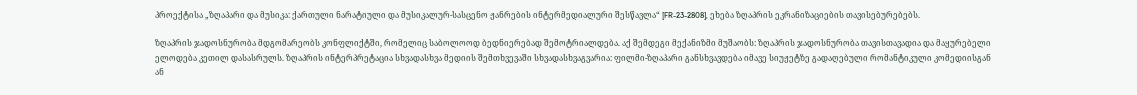პროექტისა „ზღაპარი და მუსიკა: ქართული ნარატიული და მუსიკალურ-სასცენო ჟანრების ინტერმედიალური შესწავლა“ [FR-23-2808], ეხება ზღაპრის ეკრანიზაციების თავისებურებებს.

ზღაპრის ჯადოსნურობა მდგომარეობს კონფლიქტში, რომელიც საბოლოოდ ბედნიერებად შემოტრიალდება. აქ შემდეგი მექანიზმი მუშაობს: ზღაპრის ჯადოსნურობა თავისთავადია და მაყურებელი ელოდება კეთილ დასასრულს. ზღაპრის ინტერპრეტაცია სხვადასხვა მედიის შემთხვევაში სხვადასხვაგვარია: ფილმი-ზღაპარი განსხვავდება იმავე სიუჟეტზე გადაღებული რომანტიკული კომედიისგან ან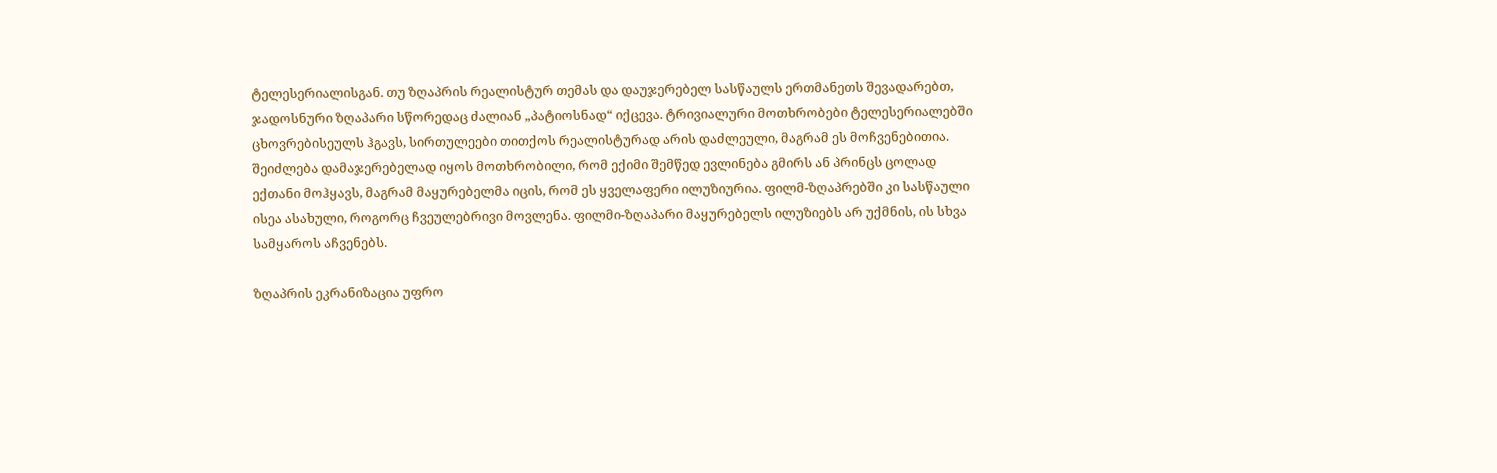ტელესერიალისგან. თუ ზღაპრის რეალისტურ თემას და დაუჯერებელ სასწაულს ერთმანეთს შევადარებთ, ჯადოსნური ზღაპარი სწორედაც ძალიან „პატიოსნად“ იქცევა. ტრივიალური მოთხრობები ტელესერიალებში ცხოვრებისეულს ჰგავს, სირთულეები თითქოს რეალისტურად არის დაძლეული, მაგრამ ეს მოჩვენებითია. შეიძლება დამაჯერებელად იყოს მოთხრობილი, რომ ექიმი შემწედ ევლინება გმირს ან პრინცს ცოლად ექთანი მოჰყავს, მაგრამ მაყურებელმა იცის, რომ ეს ყველაფერი ილუზიურია. ფილმ-ზღაპრებში კი სასწაული ისეა ასახული, როგორც ჩვეულებრივი მოვლენა. ფილმი-ზღაპარი მაყურებელს ილუზიებს არ უქმნის, ის სხვა სამყაროს აჩვენებს.

ზღაპრის ეკრანიზაცია უფრო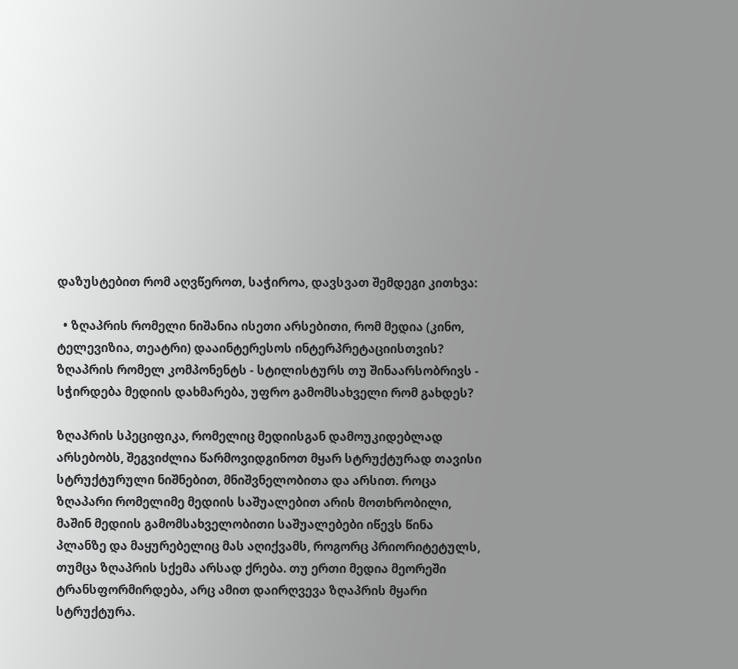დაზუსტებით რომ აღვწეროთ, საჭიროა, დავსვათ შემდეგი კითხვა:

  • ზღაპრის რომელი ნიშანია ისეთი არსებითი, რომ მედია (კინო, ტელევიზია, თეატრი) დააინტერესოს ინტერპრეტაციისთვის? ზღაპრის რომელ კომპონენტს - სტილისტურს თუ შინაარსობრივს - სჭირდება მედიის დახმარება, უფრო გამომსახველი რომ გახდეს?

ზღაპრის სპეციფიკა, რომელიც მედიისგან დამოუკიდებლად არსებობს, შეგვიძლია წარმოვიდგინოთ მყარ სტრუქტურად თავისი სტრუქტურული ნიშნებით, მნიშვნელობითა და არსით. როცა ზღაპარი რომელიმე მედიის საშუალებით არის მოთხრობილი, მაშინ მედიის გამომსახველობითი საშუალებები იწევს წინა პლანზე და მაყურებელიც მას აღიქვამს, როგორც პრიორიტეტულს, თუმცა ზღაპრის სქემა არსად ქრება. თუ ერთი მედია მეორეში ტრანსფორმირდება, არც ამით დაირღვევა ზღაპრის მყარი სტრუქტურა.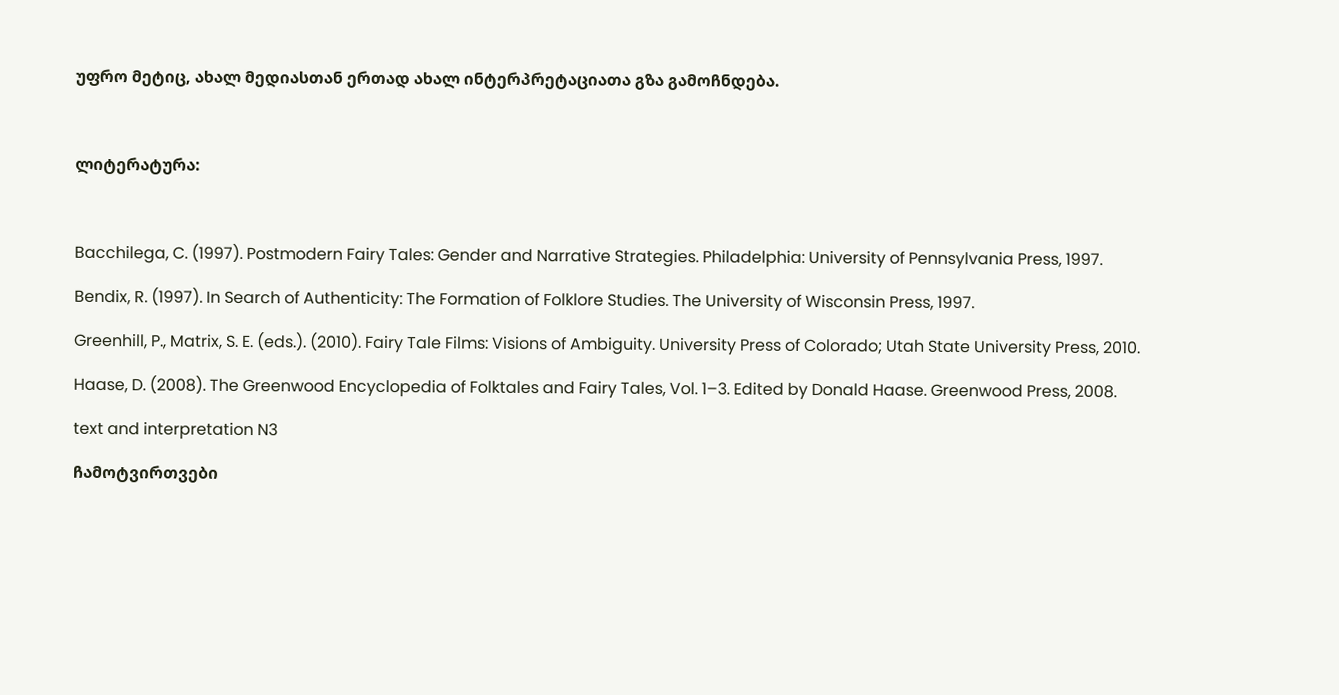უფრო მეტიც, ახალ მედიასთან ერთად ახალ ინტერპრეტაციათა გზა გამოჩნდება.



ლიტერატურა:



Bacchilega, C. (1997). Postmodern Fairy Tales: Gender and Narrative Strategies. Philadelphia: University of Pennsylvania Press, 1997.

Bendix, R. (1997). In Search of Authenticity: The Formation of Folklore Studies. The University of Wisconsin Press, 1997.

Greenhill, P., Matrix, S. E. (eds.). (2010). Fairy Tale Films: Visions of Ambiguity. University Press of Colorado; Utah State University Press, 2010.

Haase, D. (2008). The Greenwood Encyclopedia of Folktales and Fairy Tales, Vol. 1–3. Edited by Donald Haase. Greenwood Press, 2008.

text and interpretation N3

ჩამოტვირთვები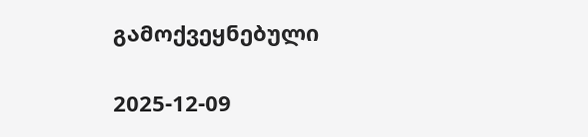გამოქვეყნებული

2025-12-09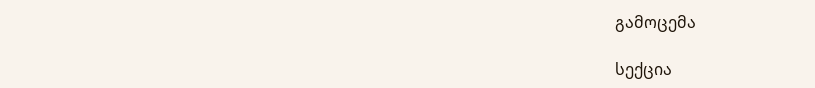გამოცემა

სექცია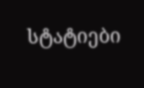სტატიები